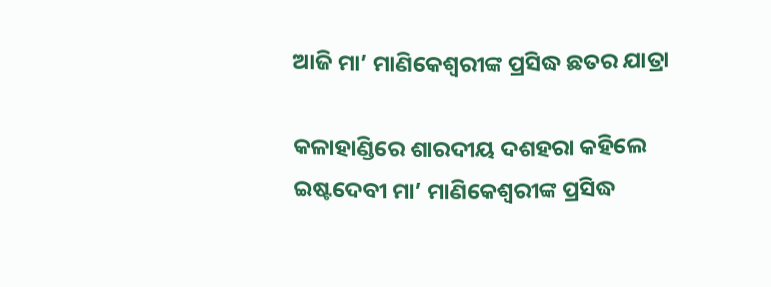ଆଜି ମା’ ମାଣିକେଶ୍ୱରୀଙ୍କ ପ୍ରସିଦ୍ଧ ଛତର ଯାତ୍ରା

କଳାହାଣ୍ଡିରେ ଶାରଦୀୟ ଦଶହରା କହିଲେ ଇଷ୍ଟଦେବୀ ମା’ ମାଣିକେଶ୍ୱରୀଙ୍କ ପ୍ରସିଦ୍ଧ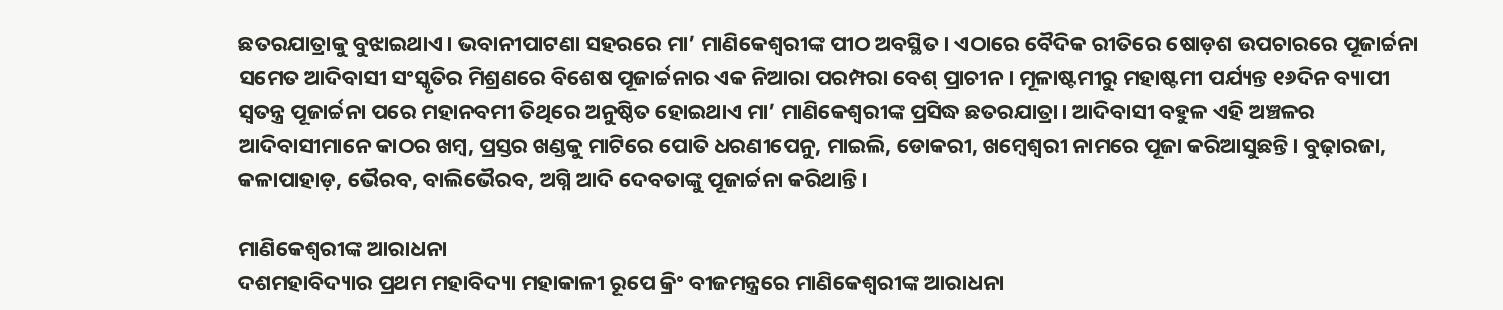ଛତରଯାତ୍ରାକୁ ବୁଝାଇଥାଏ। ଭବାନୀପାଟଣା ସହରରେ ମା’ ମାଣିକେଶ୍ୱରୀଙ୍କ ପୀଠ ଅବସ୍ଥିତ। ଏଠାରେ ବୈଦିକ ରୀତିରେ ଷୋଡ଼ଶ ଉପଚାରରେ ପୂଜାର୍ଚ୍ଚନା ସମେତ ଆଦିବାସୀ ସଂସ୍କୃତିର ମିଶ୍ରଣରେ ବିଶେଷ ପୂଜାର୍ଚ୍ଚନାର ଏକ ନିଆରା ପରମ୍ପରା ବେଶ୍‌ ପ୍ରାଚୀନ। ମୂଳାଷ୍ଟମୀରୁ ମହାଷ୍ଟମୀ ପର୍ଯ୍ୟନ୍ତ ୧୬ଦିନ ବ୍ୟାପୀ ସ୍ବତନ୍ତ୍ର ପୂଜାର୍ଚ୍ଚନା ପରେ ମହାନବମୀ ତିଥିରେ ଅନୁଷ୍ଠିତ ହୋଇଥାଏ ମା’ ମାଣିକେଶ୍ୱରୀଙ୍କ ପ୍ରସିଦ୍ଧ ଛତରଯାତ୍ରା। ଆଦିବାସୀ ବହୁଳ ଏହି ଅଞ୍ଚଳର ଆଦିବାସୀମାନେ କାଠର ଖମ୍ବ, ପ୍ରସ୍ତର ଖଣ୍ଡକୁ ମାଟିରେ ପୋତି ଧରଣୀପେନୁ, ମାଇଲି, ଡୋକରୀ, ଖମ୍ବେଶ୍ୱରୀ ନାମରେ ପୂଜା କରିଆସୁଛନ୍ତି। ବୁଢ଼ାରଜା, କଳାପାହାଡ଼, ଭୈରବ, ବାଲିଭୈରବ, ଅଗ୍ନି ଆଦି ଦେବତାଙ୍କୁ ପୂଜାର୍ଚ୍ଚନା କରିଥାନ୍ତି।

ମାଣିକେଶ୍ୱରୀଙ୍କ ଆରାଧନା
ଦଶମହାବିଦ୍ୟାର ପ୍ରଥମ ମହାବିଦ୍ୟା ମହାକାଳୀ ରୂପେ କ୍ରିଂ ବୀଜମନ୍ତ୍ରରେ ମାଣିକେଶ୍ୱରୀଙ୍କ ଆରାଧନା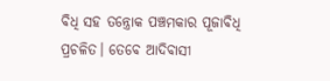ବିଧି ସହ ତନ୍ତ୍ରୋକ ପଞ୍ଚମକାର ପୂଜାବିଧି ପ୍ରଚଳିତ। ତେବେ ଆଦିବାସୀ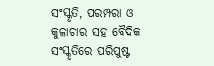ସଂସ୍କୃତି, ପରମ୍ପରା ଓ କୁଳାଚାର ସହ ବୈଦିକ ସଂସ୍କୃତିରେ ପରିପୁଷ୍ଟ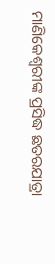ମାଣିକେଶ୍ୱରୀଙ୍କ ପ୍ରସିଦ୍ଧ ଛତରଯାତ୍ରା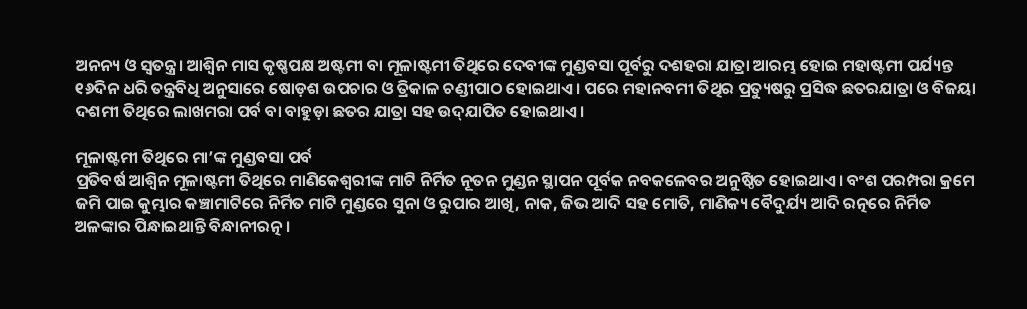ଅନନ୍ୟ ଓ ସ୍ବତନ୍ତ୍ର। ଆଶ୍ୱିନ ମାସ କୃଷ୍ଣପକ୍ଷ ଅଷ୍ଟମୀ ବା ମୂଳାଷ୍ଟମୀ ତିଥିରେ ଦେବୀଙ୍କ ମୁଣ୍ଡବସା ପୂର୍ବରୁ ଦଶହରା ଯାତ୍ରା ଆରମ୍ଭ ହୋଇ ମହାଷ୍ଟମୀ ପର୍ଯ୍ୟନ୍ତ ୧୬ଦିନ ଧରି ତନ୍ତ୍ରବିଧି ଅନୁସାରେ ଷୋଡ଼ଶ ଉପଚାର ଓ ତ୍ରିକାଳ ଚଣ୍ଡୀପାଠ ହୋଇଥାଏ। ପରେ ମହାନବମୀ ତିଥିର ପ୍ରତ୍ୟୁଷରୁ ପ୍ରସିଦ୍ଧ ଛତରଯାତ୍ରା ଓ ବିଜୟା ଦଶମୀ ତିଥିରେ ଲାଖମରା ପର୍ବ ବା ବାହୁଡ଼ା ଛତର ଯାତ୍ରା ସହ ଉଦ୍‌ଯାପିତ ହୋଇଥାଏ।

ମୂଳାଷ୍ଟମୀ ତିଥିରେ ମା’ଙ୍କ ମୁଣ୍ଡବସା ପର୍ବ
ପ୍ରତିବର୍ଷ ଆଶ୍ୱିନ ମୂଳାଷ୍ଟମୀ ତିଥିରେ ମାଣିକେଶ୍ୱରୀଙ୍କ ମାଟି ନିର୍ମିତ ନୂତନ ମୁଣ୍ଡନ ସ୍ଥାପନ ପୂର୍ବକ ନବକଳେବର ଅନୁଷ୍ଠିତ ହୋଇଥାଏ। ବଂଶ ପରମ୍ପରା କ୍ରମେ ଜମି ପାଇ କୁମ୍ଭାର କଞ୍ଚାମାଟିରେ ନିର୍ମିତ ମାଟି ମୁଣ୍ଡରେ ସୁନା ଓ ରୁପାର ଆଖି, ନାକ, ଜିଭ ଆଦି ସହ ମୋତି, ମାଣିକ୍ୟ ବୈଦୁର୍ଯ୍ୟ ଆଦି ରତ୍ନରେ ନିର୍ମିତ ଅଳଙ୍କାର ପିନ୍ଧାଇଥାନ୍ତି ବିନ୍ଧାନୀରତ୍ନ।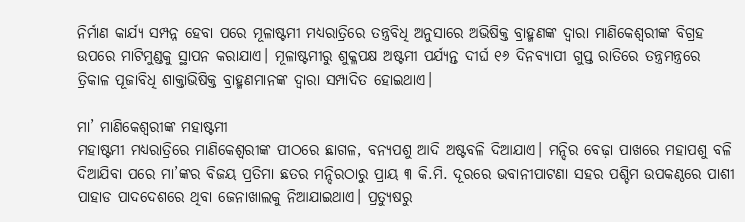ନିର୍ମାଣ କାର୍ଯ୍ୟ ସମ୍ପନ୍ନ ହେବା ପରେ ମୂଳାଷ୍ଟମୀ ମଧ୍ୟରାତ୍ରିରେ ତନ୍ତ୍ରବିଧି ଅନୁସାରେ ଅଭିଷିକ୍ତ ବ୍ରାହ୍ମଣଙ୍କ ଦ୍ୱାରା ମାଣିକେଶ୍ୱରୀଙ୍କ ବିଗ୍ରହ ଉପରେ ମାଟିମୁଣ୍ଡକୁ ସ୍ଥାପନ କରାଯାଏ। ମୂଳାଷ୍ଟମୀରୁ ଶୁକ୍ଳପକ୍ଷ ଅଷ୍ଟମୀ ପର୍ଯ୍ୟନ୍ତ ଦୀର୍ଘ ୧୬ ଦିନବ୍ୟାପୀ ଗୁପ୍ତ ରାତିରେ ତନ୍ତ୍ରମନ୍ତ୍ରରେ ତ୍ରିକାଳ ପୂଜାବିଧି ଶାକ୍ତାଭିଷିକ୍ତ ବ୍ରାହ୍ମଣମାନଙ୍କ ଦ୍ୱାରା ସମ୍ପାଦିତ ହୋଇଥାଏ।

ମା’ ମାଣିକେଶ୍ୱରୀଙ୍କ ମହାଷ୍ଟମୀ
ମହାଷ୍ଟମୀ ମଧ୍ୟରାତ୍ରିରେ ମାଣିକେଶ୍ୱରୀଙ୍କ ପୀଠରେ ଛାଗଳ, ବନ୍ୟପଶୁ ଆଦି ଅଷ୍ଟବଳି ଦିଆଯାଏ। ମନ୍ଦିର ବେଢ଼ା ପାଖରେ ମହାପଶୁ ବଳି ଦିଆଯିବା ପରେ ମା’ଙ୍କର ବିଜୟ ପ୍ରତିମା ଛତର ମନ୍ଦିରଠାରୁ ପ୍ରାୟ ୩ କି.ମି. ଦୂରରେ ଭବାନୀପାଟଣା ସହର ପଶ୍ଚିମ ଉପକଣ୍ଠରେ ପାଶୀ ପାହାଡ ପାଦଦେଶରେ ଥିବା ଜେନାଖାଲକୁ ନିଆଯାଇଥାଏ। ପ୍ରତ୍ୟୁଷରୁ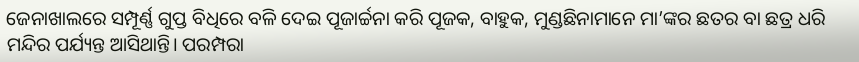ଜେନାଖାଲରେ ସମ୍ପୂର୍ଣ୍ଣ ଗୁପ୍ତ ବିଧିରେ ବଳି ଦେଇ ପୂଜାର୍ଚ୍ଚନା କରି ପୂଜକ, ବାହୁକ, ମୁଣ୍ଡଛିନାମାନେ ମା’ଙ୍କର ଛତର ବା ଛତ୍ର ଧରି ମନ୍ଦିର ପର୍ଯ୍ୟନ୍ତ ଆସିଥାନ୍ତି। ପରମ୍ପରା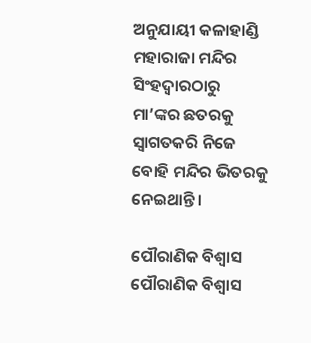ଅନୁଯାୟୀ କଳାହାଣ୍ଡି ମହାରାଜା ମନ୍ଦିର ସିଂହଦ୍ୱାରଠାରୁ ମା’ଙ୍କର ଛତରକୁ ସ୍ବାଗତକରି ନିଜେ ବୋହି ମନ୍ଦିର ଭିତରକୁ ନେଇଥାନ୍ତି।

ପୌରାଣିକ ବିଶ୍ୱାସ
ପୌରାଣିକ ବିଶ୍ୱାସ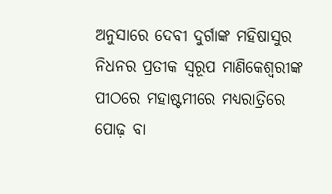ଅନୁସାରେ ଦେବୀ ଦୁର୍ଗାଙ୍କ ମହିଷାସୁର ନିଧନର ପ୍ରତୀକ ସ୍ବରୂପ ମାଣିକେଶ୍ୱରୀଙ୍କ ପୀଠରେ ମହାଷ୍ଟମୀରେ ମଧ୍ୟରାତ୍ରିରେ ପୋଢ଼ ବା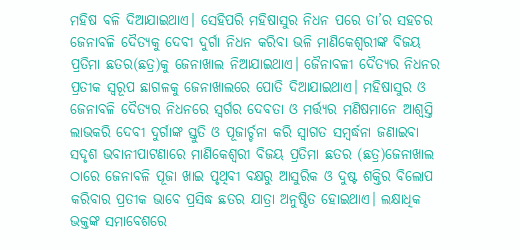ମହିଷ ବଳି ଦିଆଯାଇଥାଏ। ସେହିପରି ମହିଷାସୁର ନିଧନ ପରେ ତା’ର ସହଚର ଜେନାବଳି ଦୈତ୍ୟକୁ ଦେବୀ ଦୁର୍ଗା ନିଧନ କରିବା ଭଳି ମାଣିକେଶ୍ୱରୀଙ୍କ ବିଜୟ ପ୍ରତିମା ଛତର(ଛତ୍ର)କୁ ଜେନାଖାଲ ନିଆଯାଇଥାଏ। ଜୈନାବଳୀ ଦୈତ୍ୟର ନିଧନର ପ୍ରତୀକ ସ୍ବରୂପ ଛାଗଳକୁ ଜେନାଖାଲରେ ପୋତି ଦିଆଯାଇଥାଏ। ମହିଷାସୁର ଓ ଜେନାବଳି ଦୈତ୍ୟର ନିଧନରେ ସ୍ବର୍ଗର ଦେବତା ଓ ମର୍ତ୍ତ୍ୟର ମଣିଷମାନେ ଆଶ୍ୱସ୍ତି ଲାଭକରି ଦେବୀ ଦୁର୍ଗାଙ୍କ ସ୍ତୁତି ଓ ପୂଜାର୍ଚ୍ଚନା କରି ସ୍ବାଗତ ସମ୍ବର୍ଦ୍ଧନା ଜଣାଇବା ସଦୃଶ ଭବାନୀପାଟଣାରେ ମାଣିକେଶ୍ୱରୀ ବିଜୟ ପ୍ରତିମା ଛତର (ଛତ୍ର)ଜେନାଖାଲ ଠାରେ ଜେନାବଳି ପୂଜା ଖାଇ ପୃଥିବୀ ବକ୍ଷରୁ ଆସୁରିକ ଓ ଦୁଷ୍ଟ ଶକ୍ତିର ବିଲୋପ କରିବାର ପ୍ରତୀକ ଭାବେ ପ୍ରସିଦ୍ଧ ଛତର ଯାତ୍ରା ଅନୁଷ୍ଠିତ ହୋଇଥାଏ। ଲକ୍ଷାଧିକ ଭକ୍ତଙ୍କ ସମାବେଶରେ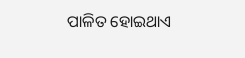ପାଳିତ ହୋଇଥାଏ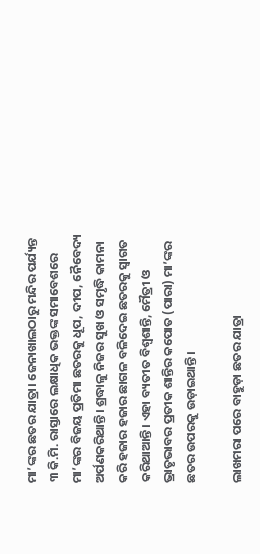ମା’ଙ୍କର ଛତର ଯାତ୍ରା। ଜେନାଖାଲଠାରୁ ମନ୍ଦିର ପର୍ଯ୍ୟନ୍ତ ୩ କି.ମି. ରାସ୍ତାରେ ଲକ୍ଷାଧିକ ଭକ୍ତଙ୍କ ସମାବେଶରେ ମା’ଙ୍କର ବିଜୟ ପ୍ରତିମା ଛତରକୁ ଧୂପ, ଦୀପ, ନୈବେଦ୍ୟ ଅର୍ପଣକରିଥାନ୍ତି। ଶ୍ରଦ୍ଧାଳୁ ନିଜର ସୁଖ ଓ ସମୃଦ୍ଧି କାମନା କରି ହଜାର ହଜାର ଛାଗଳ ବଳିଦେଇ ଛତରକୁ ସ୍ବାଗତ କରିଥାଆନ୍ତି। ଏହା ବ୍ୟତୀତ ବିଶ୍ୱଶାନ୍ତି, ମୈତ୍ରୀ ଓ ଭ୍ରାତୃଭାବର ପ୍ରତୀକ ଶାନ୍ତିର କପୋତ (ପାରା) ମା’ଙ୍କର ଛତର ଉପରକୁ ଉଡ଼ାଇଥାନ୍ତି।

ଲାଖମରା ପରେ ବାହୁଡ଼ା ଛତର ଯାତ୍ରା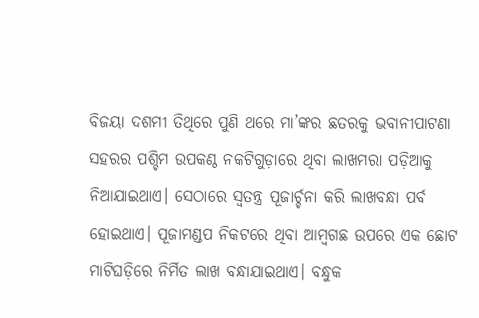ବିଜୟା ଦଶମୀ ତିଥିରେ ପୁଣି ଥରେ ମା’ଙ୍କର ଛତରକୁ ଭବାନୀପାଟଣା ସହରର ପଶ୍ଚିମ ଉପକଣ୍ଠ ନକଟିଗୁଡ଼ାରେ ଥିବା ଲାଖମରା ପଡ଼ିଆକୁ ନିଆଯାଇଥାଏ। ସେଠାରେ ସ୍ବତନ୍ତ୍ର ପୂଜାର୍ଚ୍ଚନା କରି ଲାଖବନ୍ଧା ପର୍ବ ହୋଇଥାଏ। ପୂଜାମଣ୍ଡପ ନିକଟରେ ଥିବା ଆମ୍ବଗଛ ଉପରେ ଏକ ଛୋଟ ମାଟିଘଡ଼ିରେ ନିର୍ମିତ ଲାଖ ବନ୍ଧାଯାଇଥାଏ। ବନ୍ଧୁକ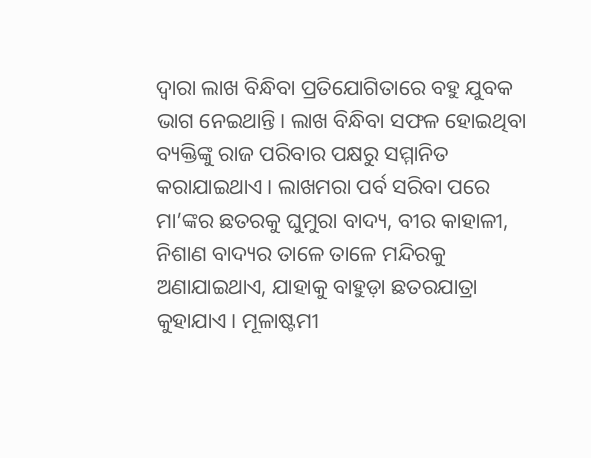ଦ୍ୱାରା ଲାଖ ବିନ୍ଧିବା ପ୍ରତିଯୋଗିତାରେ ବହୁ ଯୁବକ ଭାଗ ନେଇଥାନ୍ତି। ଲାଖ ବିନ୍ଧିବା ସଫଳ ହୋଇଥିବା ବ୍ୟକ୍ତିଙ୍କୁ ରାଜ ପରିବାର ପକ୍ଷରୁ ସମ୍ମାନିତ କରାଯାଇଥାଏ। ଲାଖମରା ପର୍ବ ସରିବା ପରେ ମା’ଙ୍କର ଛତରକୁ ଘୁମୁରା ବାଦ୍ୟ, ବୀର କାହାଳୀ, ନିଶାଣ ବାଦ୍ୟର ତାଳେ ତାଳେ ମନ୍ଦିରକୁ ଅଣାଯାଇଥାଏ, ଯାହାକୁ ବାହୁଡ଼ା ଛତରଯାତ୍ରା କୁହାଯାଏ। ମୂଳାଷ୍ଟମୀ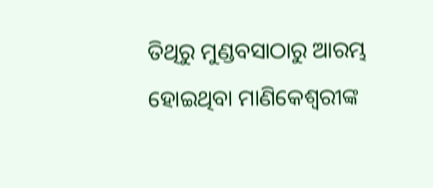ତିଥିରୁ ମୁଣ୍ଡବସାଠାରୁ ଆରମ୍ଭ ହୋଇଥିବା ମାଣିକେଶ୍ୱରୀଙ୍କ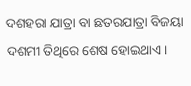ଦଶହରା ଯାତ୍ରା ବା ଛତରଯାତ୍ରା ବିଜୟା ଦଶମୀ ତିଥିରେ ଶେଷ ହୋଇଥାଏ।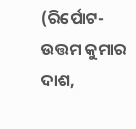(ରିର୍ପୋଟ-ଉତ୍ତମ କୁମାର ଦାଶ,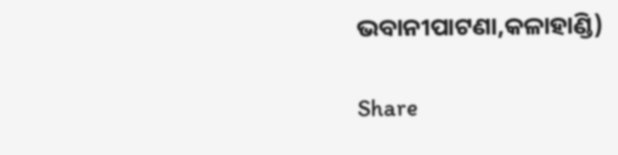ଭବାନୀପାଟଣା,କଳାହାଣ୍ଡି)

Share